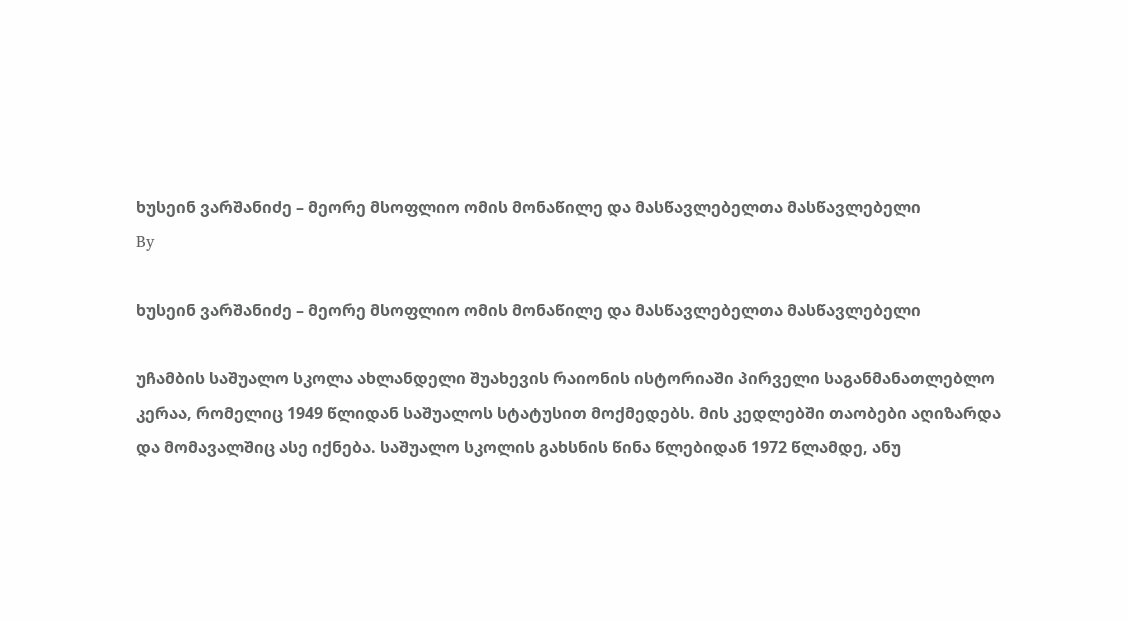ხუსეინ ვარშანიძე – მეორე მსოფლიო ომის მონაწილე და მასწავლებელთა მასწავლებელი
By

ხუსეინ ვარშანიძე – მეორე მსოფლიო ომის მონაწილე და მასწავლებელთა მასწავლებელი

უჩამბის საშუალო სკოლა ახლანდელი შუახევის რაიონის ისტორიაში პირველი საგანმანათლებლო კერაა, რომელიც 1949 წლიდან საშუალოს სტატუსით მოქმედებს. მის კედლებში თაობები აღიზარდა და მომავალშიც ასე იქნება. საშუალო სკოლის გახსნის წინა წლებიდან 1972 წლამდე, ანუ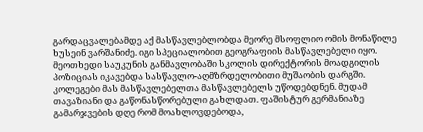გარდაცვალებამდე აქ მასწავლებლობდა მეორე მსოფლიო ომის მონაწილე ხუსეინ ვარშანიძე. იგი სპეციალობით გეოგრაფიის მასწავლებელი იყო. მეოთხედი საუკუნის განმავლობაში სკოლის დირექტორის მოადგილის პოზიციას იკავებდა სასწავლო-აღმზრდელობითი მუშაობის დარგში. კოლეგები მას მასწავლებელთა მასწავლებელს უწოდებდნენ. მუდამ თავაზიანი და გაწონასწორებული გახლდათ. ფაშისტურ გერმანიაზე გამარჯვების დღე რომ მოახლოვდებოდა,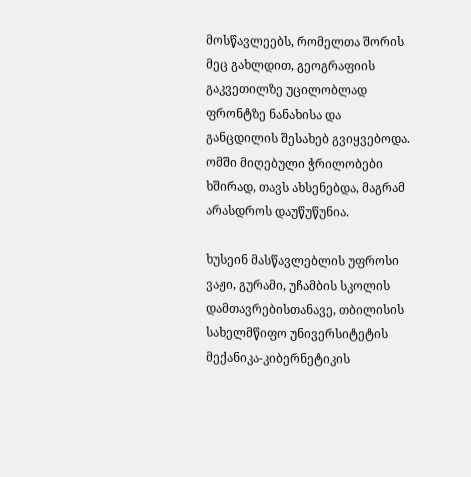მოსწავლეებს, რომელთა შორის მეც გახლდით, გეოგრაფიის გაკვეთილზე უცილობლად ფრონტზე ნანახისა და განცდილის შესახებ გვიყვებოდა. ომში მიღებული ჭრილობები ხშირად, თავს ახსენებდა, მაგრამ არასდროს დაუწუწუნია.

ხუსეინ მასწავლებლის უფროსი ვაჟი, გურამი, უჩამბის სკოლის დამთავრებისთანავე, თბილისის სახელმწიფო უნივერსიტეტის მექანიკა-კიბერნეტიკის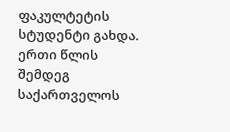ფაკულტეტის სტუდენტი გახდა. ერთი წლის შემდეგ საქართველოს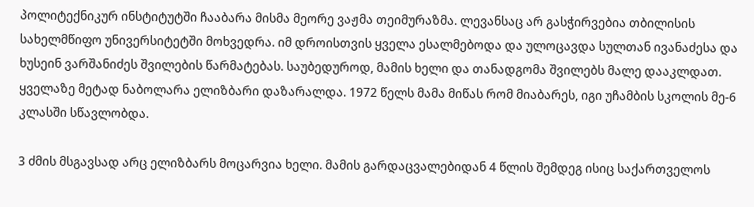პოლიტექნიკურ ინსტიტუტში ჩააბარა მისმა მეორე ვაჟმა თეიმურაზმა. ლევანსაც არ გასჭირვებია თბილისის სახელმწიფო უნივერსიტეტში მოხვედრა. იმ დროისთვის ყველა ესალმებოდა და ულოცავდა სულთან ივანაძესა და ხუსეინ ვარშანიძეს შვილების წარმატებას. საუბედუროდ, მამის ხელი და თანადგომა შვილებს მალე დააკლდათ. ყველაზე მეტად ნაბოლარა ელიზბარი დაზარალდა. 1972 წელს მამა მიწას რომ მიაბარეს, იგი უჩამბის სკოლის მე-6 კლასში სწავლობდა.

3 ძმის მსგავსად არც ელიზბარს მოცარვია ხელი. მამის გარდაცვალებიდან 4 წლის შემდეგ ისიც საქართველოს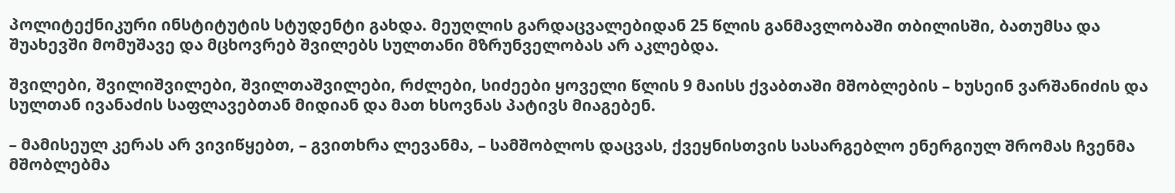პოლიტექნიკური ინსტიტუტის სტუდენტი გახდა. მეუღლის გარდაცვალებიდან 25 წლის განმავლობაში თბილისში, ბათუმსა და შუახევში მომუშავე და მცხოვრებ შვილებს სულთანი მზრუნველობას არ აკლებდა.

შვილები, შვილიშვილები, შვილთაშვილები, რძლები, სიძეები ყოველი წლის 9 მაისს ქვაბთაში მშობლების – ხუსეინ ვარშანიძის და სულთან ივანაძის საფლავებთან მიდიან და მათ ხსოვნას პატივს მიაგებენ.

– მამისეულ კერას არ ვივიწყებთ, – გვითხრა ლევანმა, – სამშობლოს დაცვას, ქვეყნისთვის სასარგებლო ენერგიულ შრომას ჩვენმა მშობლებმა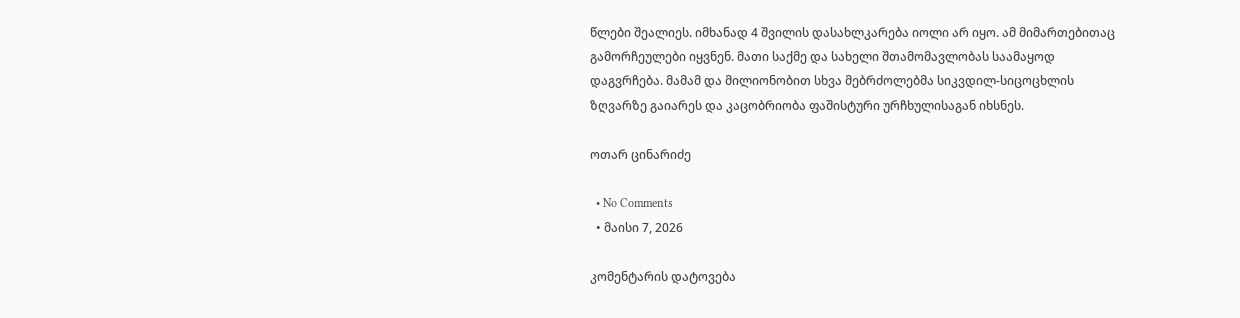წლები შეალიეს. იმხანად 4 შვილის დასახლკარება იოლი არ იყო. ამ მიმართებითაც გამორჩეულები იყვნენ. მათი საქმე და სახელი შთამომავლობას საამაყოდ დაგვრჩება. მამამ და მილიონობით სხვა მებრძოლებმა სიკვდილ-სიცოცხლის ზღვარზე გაიარეს და კაცობრიობა ფაშისტური ურჩხულისაგან იხსნეს.

ოთარ ცინარიძე

  • No Comments
  • მაისი 7, 2026

კომენტარის დატოვება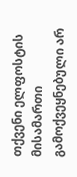თქვენი ელფოსტის მისამართი გამოქვეყნებული არ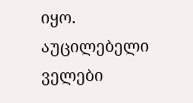იყო. აუცილებელი ველები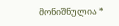მონიშნულია *